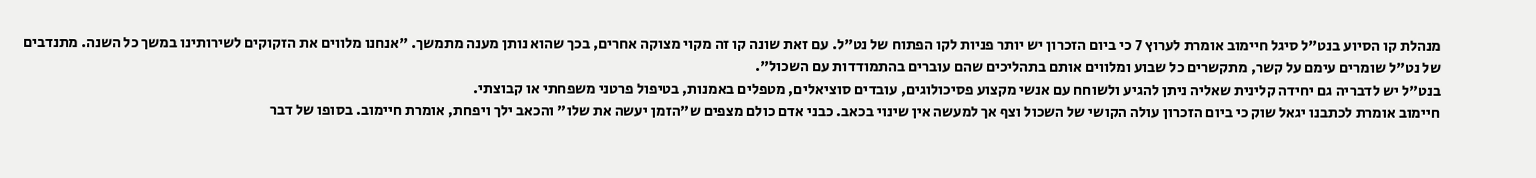מנהלת קו הסיוע בנט"ל סיגל חיימוב אומרת לערוץ 7 כי ביום הזכרון יש יותר פניות לקו הפתוח של נט"ל. עם זאת שונה קו זה מקוי מצוקה אחרים, בכך שהוא נותן מענה מתמשך. "אנחנו מלווים את הזקוקים לשירותינו במשך כל השנה. מתנדבים של נט"ל שומרים עימם על קשר, מתקשרים כל שבוע ומלווים אותם בתהליכים שהם עוברים בהתמודדות עם השכול".
בנט"ל יש לדבריה גם יחידה קלינית שאליה ניתן להגיע ולשוחח עם אנשי מקצוע פסיכולוגים, עובדים סוציאלים, מטפלים באמנות, בטיפול פרטני משפחתי או קבוצתי.
חיימוב אומרת לכתבנו יגאל שוק כי ביום הזכרון עולה הקושי של השכול וצף אך למעשה אין שינוי בכאב. כבני אדם כולם מצפים ש"הזמן יעשה את שלו" והכאב ילך ויפחת, אומרת חיימוב. בסופו של דבר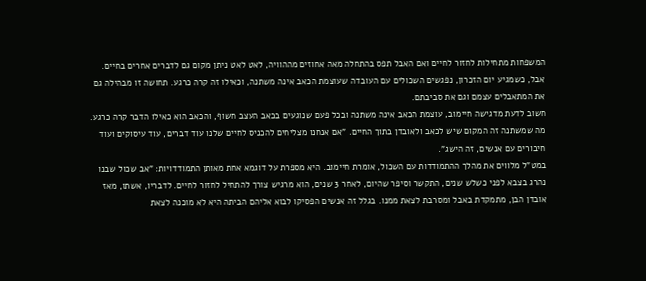המשפחות מתחילות לחזור לחיים ואם האבל תפס בהתחלה מאה אחוזים מההוויה, לאט לאט ניתן מקום גם לדברים אחרים בחיים. אבל, כשמגיע יום הזכרון, נפגשים השכולים עם העובדה שעוצמת הכאב אינה משתנה, וכאילו זה קרה כרגע. תחושה זו מבהילה גם את המתאבלים עצמם וגם את סביבתם.
חשוב לדעת מדגישה חיימוב, עוצמת הכאב אינה משתנה ובכל פעם שנוגעים בכאב העצב חשוף, והכאב הוא כאילו הדבר קרה כרגע. מה שמשתנה זה המקום שיש לכאב ולאובדן בתוך החיים. "אם אנחנו מצליחים להכניס לחיים שלנו עוד דברים, עוד עיסוקים ועוד חיבורים עם אנשים, זה הישג".
במט"ל מלווים את מהלך ההתמודדות עם השכול, אומרת חיימוב. היא מספרת על דוגמא אחת מאותן התמודדויות: "אב שכול שבנו נהרג בצבא לפני כשלש שנים, התקשר וסיפר שהיום, לאחר 3 שנים, הוא מרגיש צורך להתחיל לחזור לחיים. לדבריו, אשתו, מאז אובדן הבן, מתמקדת באבל ומסרבת לצאת ממנו. בגלל זה אנשים הפסיקו לבוא אליהם הביתה היא לא מוכנה לצאת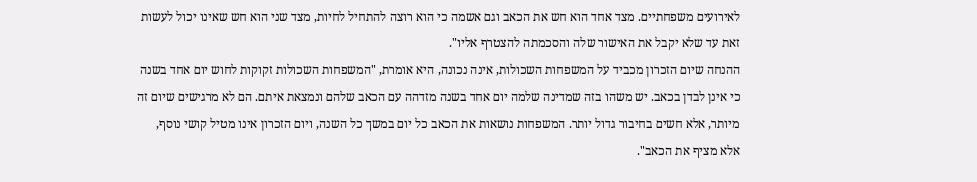לאירועים משפחתיים. מצד אחד הוא חש את הכאב וגם אשמה כי הוא רוצה להתחיל לחיות, מצד שני הוא חש שאינו יכול לעשות זאת עד שלא יקבל את האישור שלה והסכמתה להצטרף אליו".
ההנחה שיום הזכרון מכביד על המשפחות השכולות, אינה נכונה, היא אומרת, "המשפחות השכולות זקוקות לחוש יום אחד בשנה כי אינן לבדן בכאב. יש משהו בזה שמדינה שלמה יום אחד בשנה מזדהה עם הכאב שלהם ונמצאת איתם. הם לא מרגישים שיום זה מיותר, אלא חשים בחיבור גדול יותר. המשפחות נושאות את הכאב כל יום במשך כל השנה, ויום הזכרון אינו מטיל קושי נוסף, אלא מציף את הכאב".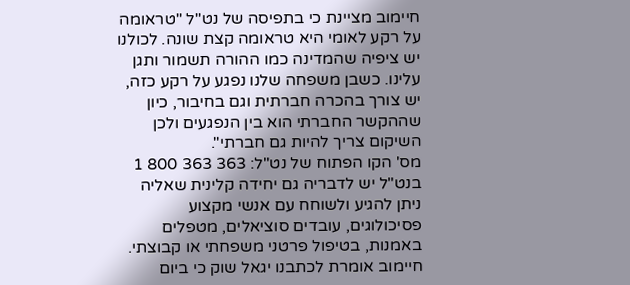חיימוב מציינת כי בתפיסה של נט"ל "טראומה על רקע לאומי היא טראומה קצת שונה. לכולנו יש ציפיה שהמדינה כמו ההורה תשמור ותגן עלינו. כשבן משפחה שלנו נפגע על רקע כזה, יש צורך בהכרה חברתית וגם בחיבור, כיון שההקשר החברתי הוא בין הנפגעים ולכן השיקום צריך להיות גם חברתי".
מס' הקו הפתוח של נט"ל: 363 363 800 1
בנט"ל יש לדבריה גם יחידה קלינית שאליה ניתן להגיע ולשוחח עם אנשי מקצוע פסיכולוגים, עובדים סוציאלים, מטפלים באמנות, בטיפול פרטני משפחתי או קבוצתי.
חיימוב אומרת לכתבנו יגאל שוק כי ביום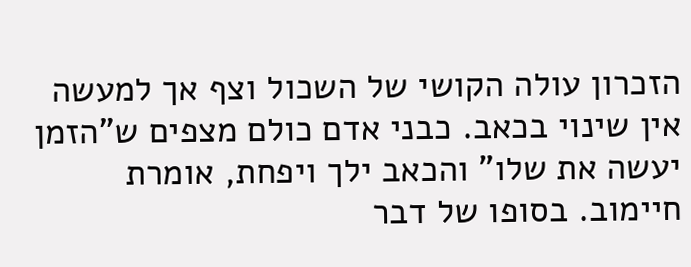הזכרון עולה הקושי של השכול וצף אך למעשה אין שינוי בכאב. כבני אדם כולם מצפים ש"הזמן יעשה את שלו" והכאב ילך ויפחת, אומרת חיימוב. בסופו של דבר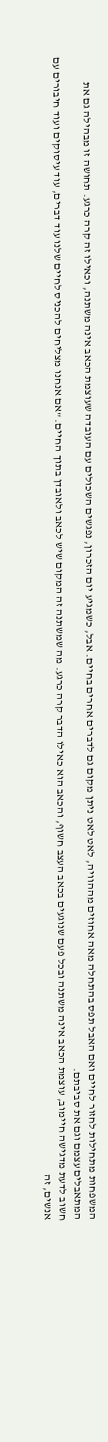המשפחות מתחילות לחזור לחיים ואם האבל תפס בהתחלה מאה אחוזים מההוויה, לאט לאט ניתן מקום גם לדברים אחרים בחיים. אבל, כשמגיע יום הזכרון, נפגשים השכולים עם העובדה שעוצמת הכאב אינה משתנה, וכאילו זה קרה כרגע. תחושה זו מבהילה גם את המתאבלים עצמם וגם את סביבתם.
חשוב לדעת מדגישה חיימוב, עוצמת הכאב אינה משתנה ובכל פעם שנוגעים בכאב העצב חשוף, והכאב הוא כאילו הדבר קרה כרגע. מה שמשתנה זה המקום שיש לכאב ולאובדן בתוך החיים. "אם אנחנו מצליחים להכניס לחיים שלנו עוד דברים, עוד עיסוקים ועוד חיבורים עם אנשים, זה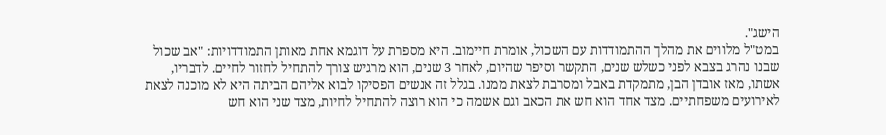הישג".
במט"ל מלווים את מהלך ההתמודדות עם השכול, אומרת חיימוב. היא מספרת על דוגמא אחת מאותן התמודדויות: "אב שכול שבנו נהרג בצבא לפני כשלש שנים, התקשר וסיפר שהיום, לאחר 3 שנים, הוא מרגיש צורך להתחיל לחזור לחיים. לדבריו, אשתו, מאז אובדן הבן, מתמקדת באבל ומסרבת לצאת ממנו. בגלל זה אנשים הפסיקו לבוא אליהם הביתה היא לא מוכנה לצאת לאירועים משפחתיים. מצד אחד הוא חש את הכאב וגם אשמה כי הוא רוצה להתחיל לחיות, מצד שני הוא חש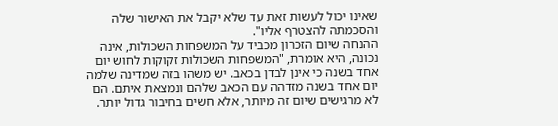שאינו יכול לעשות זאת עד שלא יקבל את האישור שלה והסכמתה להצטרף אליו".
ההנחה שיום הזכרון מכביד על המשפחות השכולות, אינה נכונה, היא אומרת, "המשפחות השכולות זקוקות לחוש יום אחד בשנה כי אינן לבדן בכאב. יש משהו בזה שמדינה שלמה יום אחד בשנה מזדהה עם הכאב שלהם ונמצאת איתם. הם לא מרגישים שיום זה מיותר, אלא חשים בחיבור גדול יותר.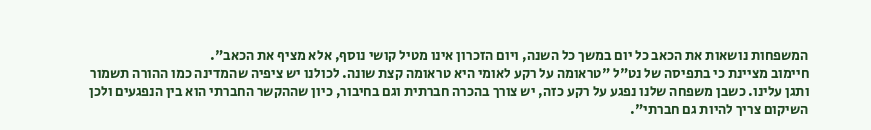המשפחות נושאות את הכאב כל יום במשך כל השנה, ויום הזכרון אינו מטיל קושי נוסף, אלא מציף את הכאב".
חיימוב מציינת כי בתפיסה של נט"ל "טראומה על רקע לאומי היא טראומה קצת שונה. לכולנו יש ציפיה שהמדינה כמו ההורה תשמור ותגן עלינו. כשבן משפחה שלנו נפגע על רקע כזה, יש צורך בהכרה חברתית וגם בחיבור, כיון שההקשר החברתי הוא בין הנפגעים ולכן השיקום צריך להיות גם חברתי".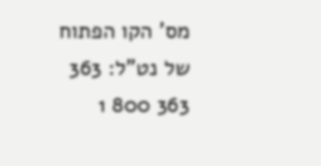מס' הקו הפתוח של נט"ל: 363 363 800 1